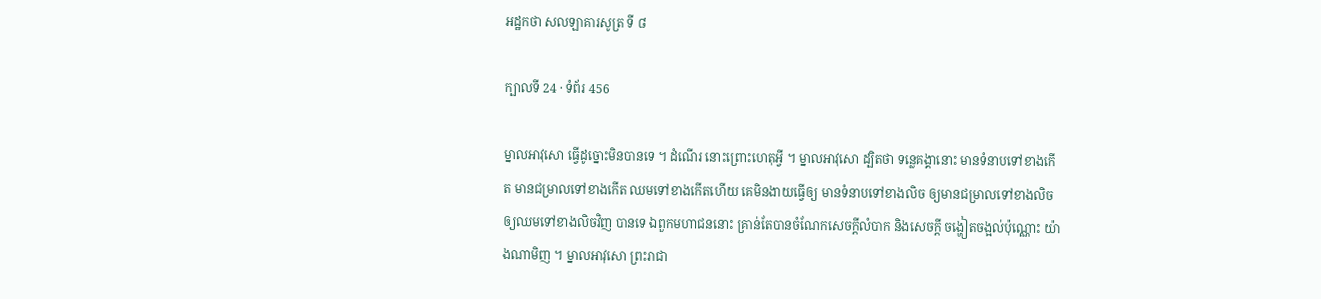អដ្ឋកថា សលឡាគារសូត្រ ទី ៨

ក្បាលទី 24 · ទំព័រ 456

ម្នាលអាវុសោ ធ្វើដូច្នោះមិនបានទេ ។ ដំណើរ នោះព្រោះហេតុអ្វី ។ ម្នាលអាវុសោ ដ្បិតថា ទន្លេគង្គានោះ មានទំនាបទៅខាងកើត មានជម្រាលទៅខាងកើត ឈមទៅខាងកើតហើយ គេមិនងាយធ្វើឲ្យ មានទំនាបទៅខាងលិច ឲ្យមានជម្រាលទៅខាងលិច ឲ្យឈមទៅខាងលិចវិញ បានទេ ឯពួកមហាជននោះ គ្រាន់តែបានចំណែកសេចក្តីលំបាក និងសេចក្តី ចង្ហៀតចង្អល់ប៉ុណ្ណោះ យ៉ាងណាមិញ ។ ម្នាលអាវុសោ ព្រះរាជា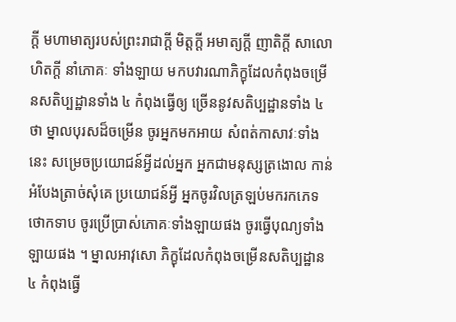ក្តី មហាមាត្យរបស់ព្រះរាជាក្តី មិត្តក្តី អមាត្យក្តី ញាតិក្តី សាលោហិតក្តី នាំភោគៈ ទាំងឡាយ មកបវារណាភិក្ខុដែលកំពុងចម្រើនសតិប្បដ្ឋានទាំង ៤ កំពុងធ្វើឲ្យ ច្រើននូវសតិប្បដ្ឋានទាំង ៤ ថា ម្នាលបុរសដ៏ចម្រើន ចូរអ្នកមកអាយ សំពត់កាសាវៈទាំងនេះ សម្រេចប្រយោជន៍អ្វីដល់អ្នក អ្នកជាមនុស្សត្រងោល កាន់អំបែងត្រាច់សុំគេ ប្រយោជន៍អ្វី អ្នកចូរវិលត្រឡប់មករកភេទថោកទាប ចូរប្រើប្រាស់ភោគៈទាំងឡាយផង ចូរធ្វើបុណ្យទាំងឡាយផង ។ ម្នាលអាវុសោ ភិក្ខុដែលកំពុងចម្រើនសតិប្បដ្ឋាន ៤ កំពុងធ្វើ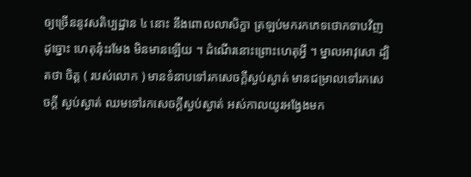ឲ្យច្រើននូវសតិប្បដ្ឋាន ៤ នោះ នឹងពោលលាសិក្ខា ត្រឡប់មករកភេទថោកទាបវិញ ដូច្នោះ ហេតុន៎ុះរមែង មិនមានឡើយ ។ ដំណើរនោះព្រោះហេតុអ្វី ។ ម្នាលអាវុសោ ដ្បិតថា ចិត្ត ( របស់លោក ) មានទំនាបទៅរកសេចក្តីស្ងប់ស្ងាត់ មានជម្រាលទៅរកសេចក្តី ស្ងប់ស្ងាត់ ឈមទៅរកសេចក្តីស្ងប់ស្ងាត់ អស់កាលយូរអង្វែងមក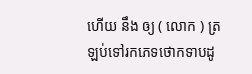ហើយ នឹង ឲ្យ ( លោក ) ត្រឡប់ទៅរកភេទថោកទាបដូ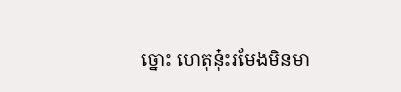ច្នោះ ហេតុន៎ុះរមែងមិនមា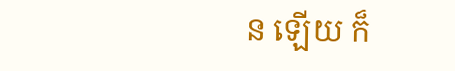ន ឡើយ ក៏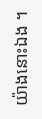យ៉ាងនោះឯង ។